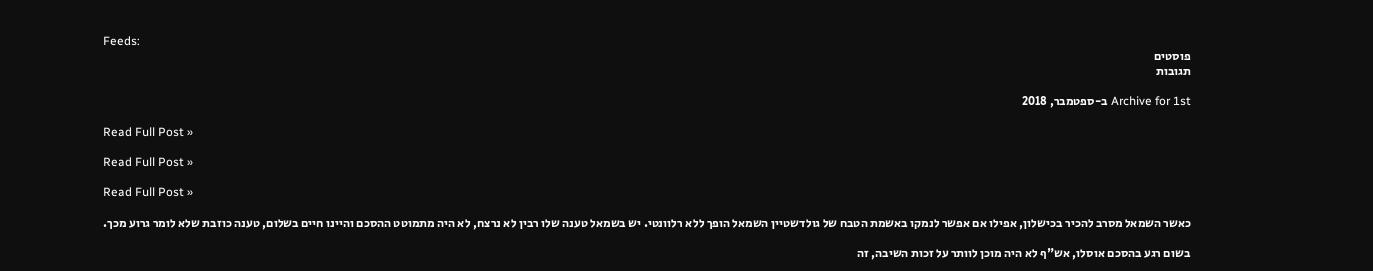Feeds:
פוסטים
תגובות

Archive for 1st ב-ספטמבר, 2018

Read Full Post »

Read Full Post »

Read Full Post »

כאשר השמאל מסרב להכיר בכישלון, אפילו אם אפשר לנמקו באשמת הטבח של גולדשטיין השמאל הופך ללא רלוונטי. יש בשמאל טענה שלו רבין לא נרצח, לא היה מתמוטט ההסכם והיינו חיים בשלום, טענה כוזבת שלא לומר גרוע מכך.

בשום רגע בהסכם אוסלו, אש"ף לא היה מוכן לוותר על זכות השיבה, זה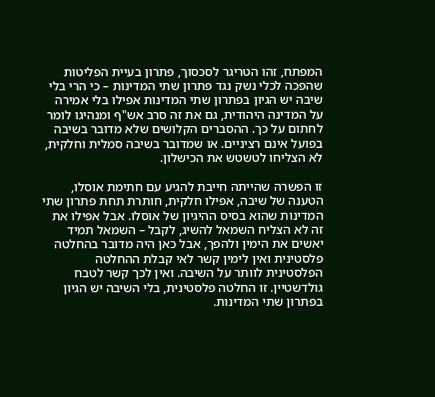המפתח, זהו הטריגר לסכסוך, פתרון בעיית הפליטות שהפכה לכלי נשק נגד פתרון שתי המדינות – כי הרי בלי שיבה יש הגיון בפתרון שתי המדינות אפילו בלי אמירה על המדינה היהודית, גם את זה סרב אש"ף ומנהיגו לומר לחתום על כך. ההסברים הקלושים שלא מדובר בשיבה בפועל אינם רציניים. או שמדובר בשיבה סמלית וחלקית, לא הצליחו לטשטש את הכישלון.

זו הפשרה שהייתה חייבת להגיע עם חתימת אוסלו, הטענה של שיבה, אפילו חלקית, חותרת תחת פתרון שתי המדינות שהוא בסיס ההיגיון של אוסלו. אבל אפילו את זה לא הצליח השמאל להשיג, לקבל – השמאל תמיד יאשים את הימין ולהפך, אבל כאן היה מדובר בהחלטה פלסטינית ואין לימין קשר לאי קבלת ההחלטה הפלסטינית לוותר על השיבה. ואין לכך קשר לטבח גולדשטיין. זו החלטה פלסטינית, בלי השיבה יש הגיון בפתרון שתי המדינות.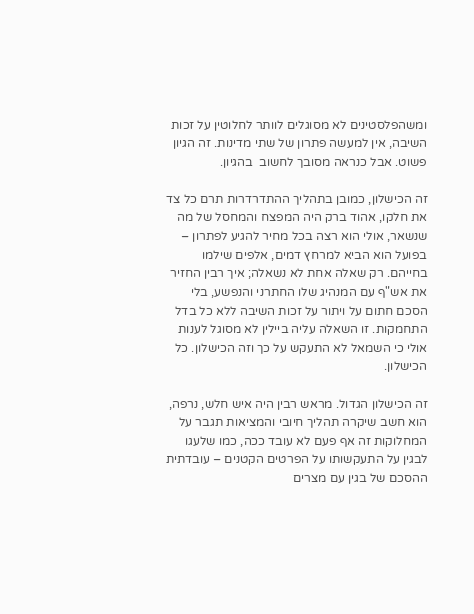ומשהפלסטינים לא מסוגלים לוותר לחלוטין על זכות השיבה, אין למעשה פתרון של שתי מדינות. זה הגיון פשוט. אבל כנראה מסובך לחשוב  בהגיון.

זה הכישלון, כמובן בתהליך ההתדרדרות תרם כל צד את חלקו, אהוד ברק היה המפצח והמחסל של מה שנשאר, אולי הוא רצה בכל מחיר להגיע לפתרון –  בפועל הוא הביא למרחץ דמים, אלפים שילמו בחייהם. רק שאלה אחת לא נשאלה; איך רבין החזיר את אש"ף עם המנהיג שלו החתרני והנפשע, בלי הסכם חתום על ויתור על זכות השיבה ללא כל בדל התחמקות. זו השאלה עליה ביילין לא מסוגל לענות אולי כי השמאל לא התעקש על כך וזה הכישלון. כל הכישלון.

זה הכישלון הגדול. מראש רבין היה איש חלש, נרפה, הוא חשב שיקרה תהליך חיובי והמציאות תגבר על המחלוקות זה אף פעם לא עובד ככה, כמו שלעגו לבגין על התעקשותו על הפרטים הקטנים – עובדתית ההסכם של בגין עם מצרים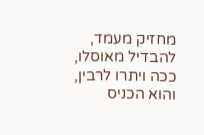מחזיק מעמד, להבדיל מאוסלו, ככה ויתרו לרבין, והוא הכניס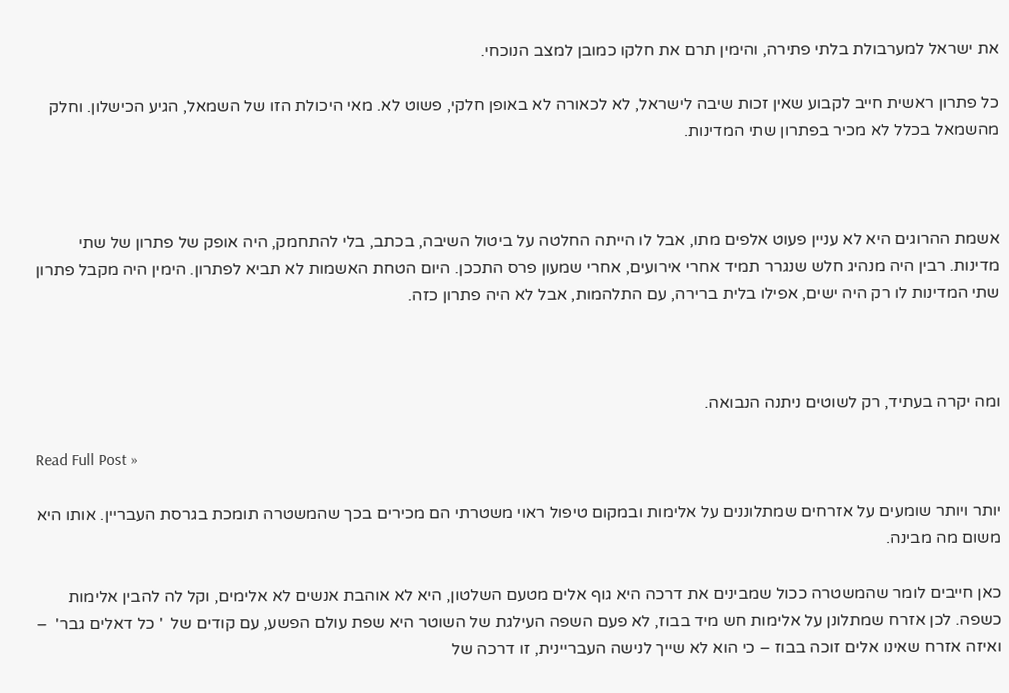את ישראל למערבולת בלתי פתירה, והימין תרם את חלקו כמובן למצב הנוכחי.

כל פתרון ראשית חייב לקבוע שאין זכות שיבה לישראל, לא לכאורה לא באופן חלקי, פשוט לא. מאי היכולת הזו של השמאל, הגיע הכישלון. וחלק מהשמאל בכלל לא מכיר בפתרון שתי המדינות.



אשמת ההרוגים היא לא עניין פעוט אלפים מתו, אבל לו הייתה החלטה על ביטול השיבה, בכתב, בלי להתחמק, היה אופק של פתרון של שתי מדינות. רבין היה מנהיג חלש שנגרר תמיד אחרי אירועים, אחרי שמעון פרס התככן. היום הטחת האשמות לא תביא לפתרון. הימין היה מקבל פתרון שתי המדינות לו רק היה ישים, אפילו בלית ברירה, עם התלהמות, אבל לא היה פתרון כזה.



ומה יקרה בעתיד, רק לשוטים ניתנה הנבואה.

Read Full Post »

יותר ויותר שומעים על אזרחים שמתלוננים על אלימות ובמקום טיפול ראוי משטרתי הם מכירים בכך שהמשטרה תומכת בגרסת העבריין. אותו היא משום מה מבינה.

כאן חייבים לומר שהמשטרה ככול שמבינים את דרכה היא גוף אלים מטעם השלטון, היא לא אוהבת אנשים לא אלימים, וקל לה להבין אלימות כשפה. לכן אזרח שמתלונן על אלימות חש מיד בבוז, לא פעם השפה העילגת של השוטר היא שפת עולם הפשע, עם קודים של  ' כל דאלים גבר'  – ואיזה אזרח שאינו אלים זוכה בבוז – כי הוא לא שייך לנישה העבריינית, זו דרכה של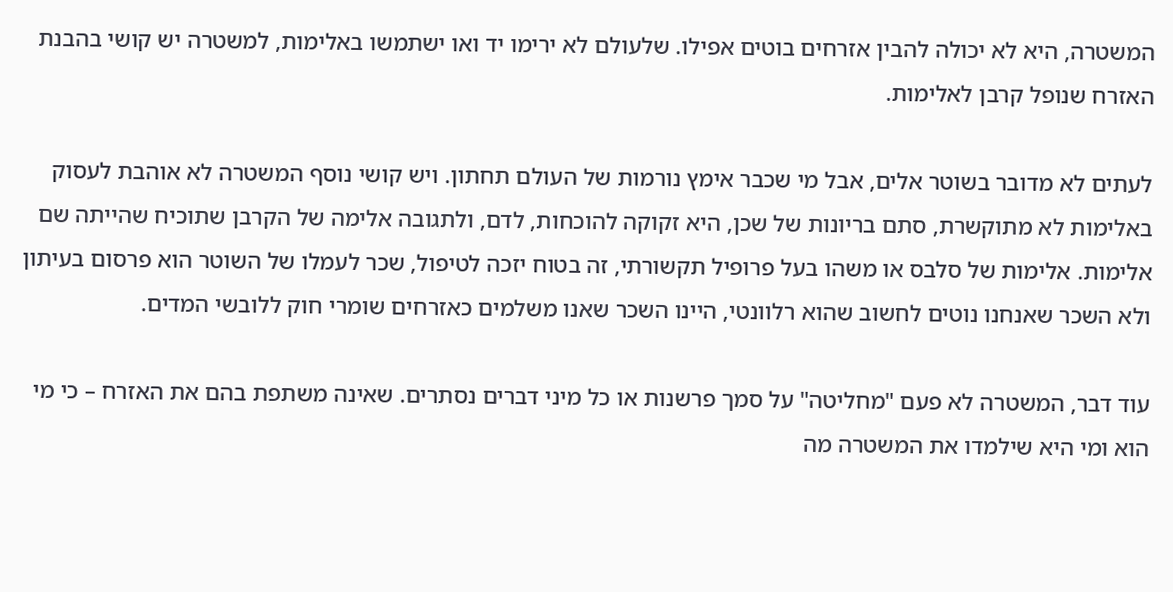המשטרה, היא לא יכולה להבין אזרחים בוטים אפילו. שלעולם לא ירימו יד ואו ישתמשו באלימות, למשטרה יש קושי בהבנת האזרח שנופל קרבן לאלימות.

לעתים לא מדובר בשוטר אלים, אבל מי שכבר אימץ נורמות של העולם תחתון. ויש קושי נוסף המשטרה לא אוהבת לעסוק באלימות לא מתוקשרת, סתם בריונות של שכן, היא זקוקה להוכחות, לדם, ולתגובה אלימה של הקרבן שתוכיח שהייתה שם אלימות. אלימות של סלבס או משהו בעל פרופיל תקשורתי, זה בטוח יזכה לטיפול, שכר לעמלו של השוטר הוא פרסום בעיתון ולא השכר שאנחנו נוטים לחשוב שהוא רלוונטי, היינו השכר שאנו משלמים כאזרחים שומרי חוק ללובשי המדים.

עוד דבר, המשטרה לא פעם "מחליטה" על סמך פרשנות או כל מיני דברים נסתרים. שאינה משתפת בהם את האזרח – כי מי הוא ומי היא שילמדו את המשטרה מה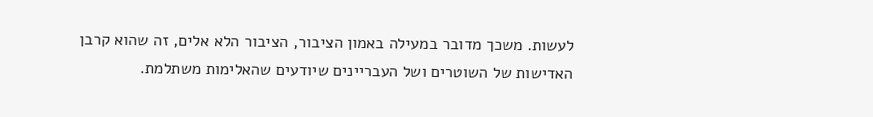לעשות. משכך מדובר במעילה באמון הציבור, הציבור הלא אלים, זה שהוא קרבן האדישות של השוטרים ושל העבריינים שיודעים שהאלימות משתלמת.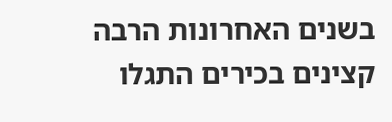בשנים האחרונות הרבה קצינים בכירים התגלו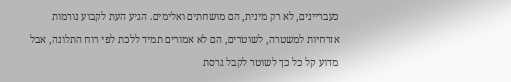כעבריינים, לא רק מינית, הם מושחתים ואלימים. הגיע העת לקבוע נורמות אזרחיות למשטרה, לשוטרים, הם לא אמורים תמיד ללכת לפי רוח התלונה, אבל מדוע קל כל כך לשוטר לקבל גרסת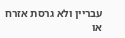עבריין ולא גרסת אזרח או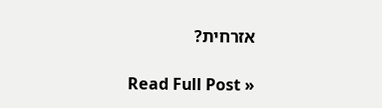אזרחית?

Read Full Post »